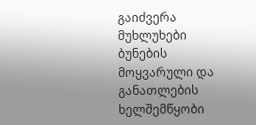გაიძვერა მუხლუხები
ბუნების მოყვარული და განათლების ხელშემწყობი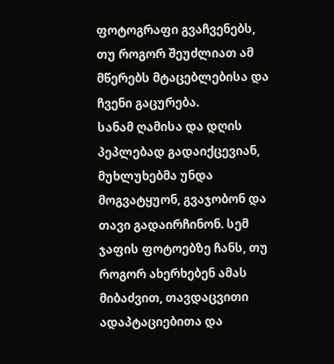ფოტოგრაფი გვაჩვენებს, თუ როგორ შეუძლიათ ამ მწერებს მტაცებლებისა და ჩვენი გაცურება.
სანამ ღამისა და დღის პეპლებად გადაიქცევიან, მუხლუხებმა უნდა მოგვატყუონ, გვაჯობონ და თავი გადაირჩინონ. სემ ჯაფის ფოტოებზე ჩანს, თუ როგორ ახერხებენ ამას მიბაძვით, თავდაცვითი ადაპტაციებითა და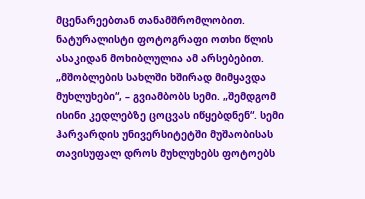მცენარეებთან თანამშრომლობით. ნატურალისტი ფოტოგრაფი ოთხი წლის ასაკიდან მოხიბლულია ამ არსებებით. „მშობლების სახლში ხშირად მიმყავდა მუხლუხები“, – გვიამბობს სემი. „შემდგომ ისინი კედლებზე ცოცვას იწყებდნენ“. სემი ჰარვარდის უნივერსიტეტში მუშაობისას თავისუფალ დროს მუხლუხებს ფოტოებს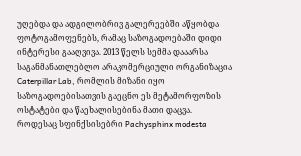უღებდა და ადგილობრივ გალერეებში აწყობდა ფოტოგამოფენებს, რამაც საზოგადოებაში დიდი ინტერესი გააღვივა. 2013 წელს სემმა დააარსა საგანმანათლებლო არაკომერციული ორგანიზაცია Caterpillar Lab, რომლის მიზანი იყო საზოგადოებისათვის გაეცნო ეს მეტამორფოზის ოსტატები და წაეხალისებინა მათი დაცვა.
როდესაც სფინქსისებრი Pachysphinx modesta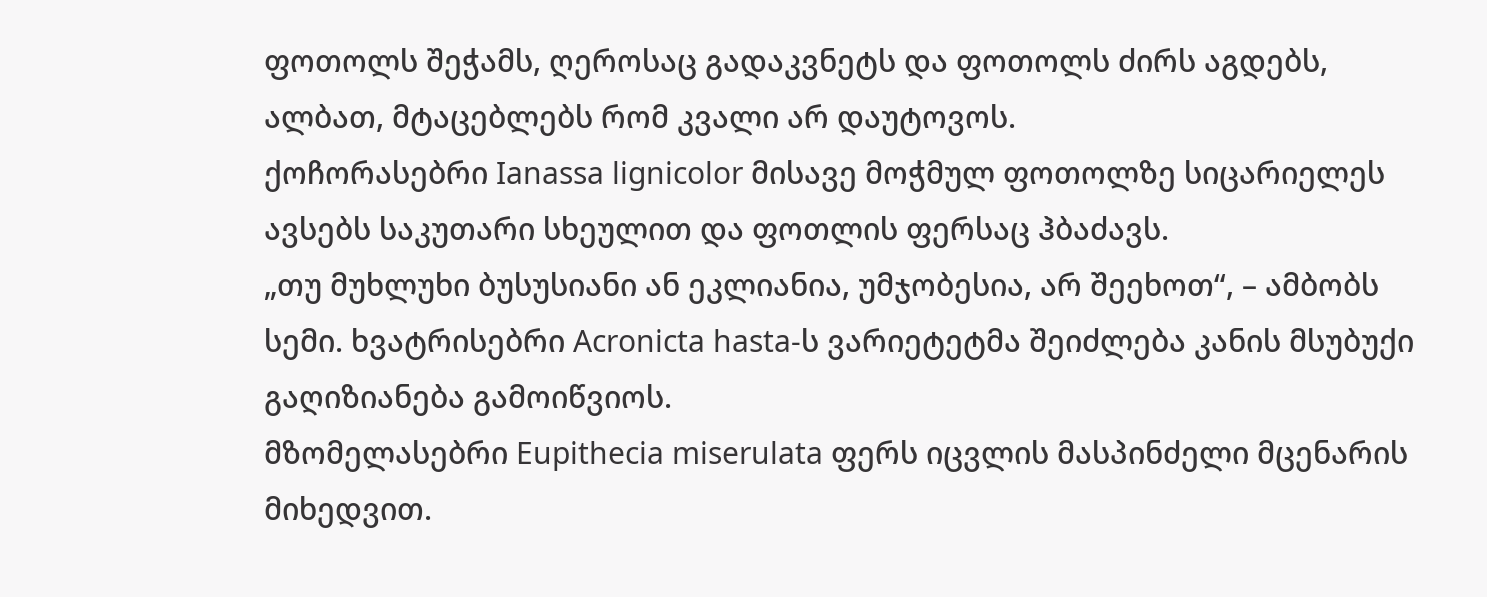ფოთოლს შეჭამს, ღეროსაც გადაკვნეტს და ფოთოლს ძირს აგდებს, ალბათ, მტაცებლებს რომ კვალი არ დაუტოვოს.
ქოჩორასებრი Ianassa lignicolor მისავე მოჭმულ ფოთოლზე სიცარიელეს ავსებს საკუთარი სხეულით და ფოთლის ფერსაც ჰბაძავს.
„თუ მუხლუხი ბუსუსიანი ან ეკლიანია, უმჯობესია, არ შეეხოთ“, – ამბობს სემი. ხვატრისებრი Acronicta hasta-ს ვარიეტეტმა შეიძლება კანის მსუბუქი გაღიზიანება გამოიწვიოს.
მზომელასებრი Eupithecia miserulata ფერს იცვლის მასპინძელი მცენარის მიხედვით.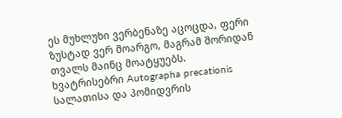ეს მუხლუხი ვერბენაზე აცოცდა, ფერი ზუსტად ვერ მოარგო, მაგრამ შორიდან თვალს მაინც მოატყუებს.
ხვატრისებრი Autographa precationis სალათისა და პომიდვრის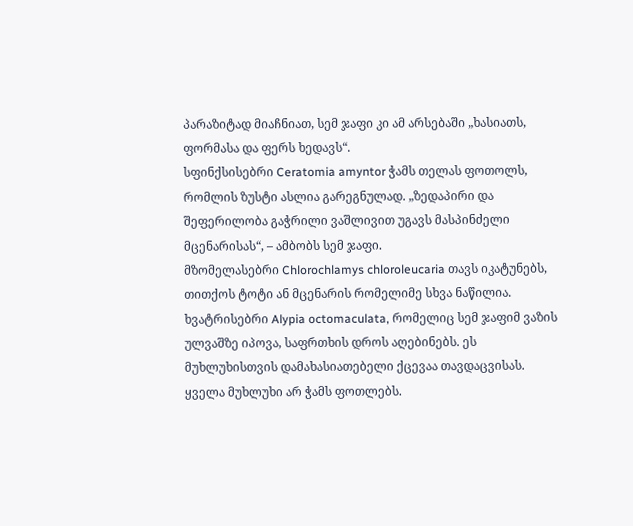პარაზიტად მიაჩნიათ, სემ ჯაფი კი ამ არსებაში „ხასიათს, ფორმასა და ფერს ხედავს“.
სფინქსისებრი Ceratomia amyntor ჭამს თელას ფოთოლს, რომლის ზუსტი ასლია გარეგნულად. „ზედაპირი და შეფერილობა გაჭრილი ვაშლივით უგავს მასპინძელი მცენარისას“, – ამბობს სემ ჯაფი.
მზომელასებრი Chlorochlamys chloroleucaria თავს იკატუნებს, თითქოს ტოტი ან მცენარის რომელიმე სხვა ნაწილია.
ხვატრისებრი Alypia octomaculata, რომელიც სემ ჯაფიმ ვაზის ულვაშზე იპოვა, საფრთხის დროს აღებინებს. ეს მუხლუხისთვის დამახასიათებელი ქცევაა თავდაცვისას.
ყველა მუხლუხი არ ჭამს ფოთლებს.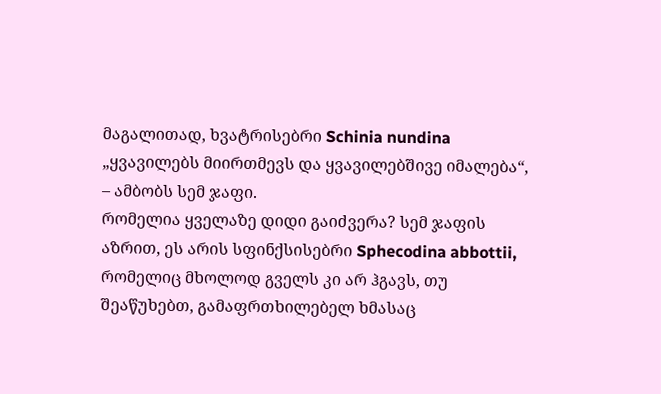მაგალითად, ხვატრისებრი Schinia nundina „ყვავილებს მიირთმევს და ყვავილებშივე იმალება“, – ამბობს სემ ჯაფი.
რომელია ყველაზე დიდი გაიძვერა? სემ ჯაფის აზრით, ეს არის სფინქსისებრი Sphecodina abbottii, რომელიც მხოლოდ გველს კი არ ჰგავს, თუ შეაწუხებთ, გამაფრთხილებელ ხმასაც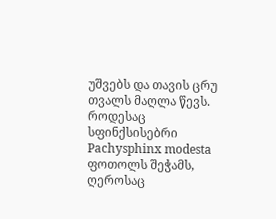უშვებს და თავის ცრუ თვალს მაღლა წევს.
როდესაც სფინქსისებრი Pachysphinx modesta ფოთოლს შეჭამს, ღეროსაც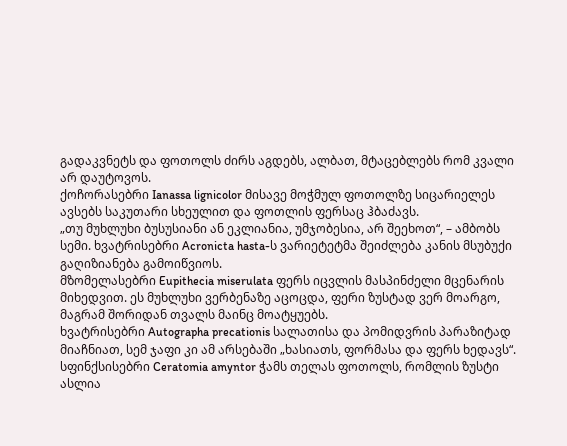გადაკვნეტს და ფოთოლს ძირს აგდებს, ალბათ, მტაცებლებს რომ კვალი არ დაუტოვოს.
ქოჩორასებრი Ianassa lignicolor მისავე მოჭმულ ფოთოლზე სიცარიელეს ავსებს საკუთარი სხეულით და ფოთლის ფერსაც ჰბაძავს.
„თუ მუხლუხი ბუსუსიანი ან ეკლიანია, უმჯობესია, არ შეეხოთ“, – ამბობს სემი. ხვატრისებრი Acronicta hasta-ს ვარიეტეტმა შეიძლება კანის მსუბუქი გაღიზიანება გამოიწვიოს.
მზომელასებრი Eupithecia miserulata ფერს იცვლის მასპინძელი მცენარის მიხედვით. ეს მუხლუხი ვერბენაზე აცოცდა, ფერი ზუსტად ვერ მოარგო, მაგრამ შორიდან თვალს მაინც მოატყუებს.
ხვატრისებრი Autographa precationis სალათისა და პომიდვრის პარაზიტად მიაჩნიათ, სემ ჯაფი კი ამ არსებაში „ხასიათს, ფორმასა და ფერს ხედავს“.
სფინქსისებრი Ceratomia amyntor ჭამს თელას ფოთოლს, რომლის ზუსტი ასლია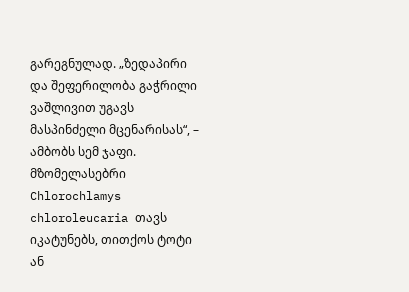გარეგნულად. „ზედაპირი და შეფერილობა გაჭრილი ვაშლივით უგავს მასპინძელი მცენარისას“, – ამბობს სემ ჯაფი.
მზომელასებრი Chlorochlamys chloroleucaria თავს იკატუნებს, თითქოს ტოტი ან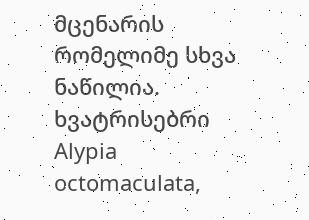მცენარის რომელიმე სხვა ნაწილია.
ხვატრისებრი Alypia octomaculata,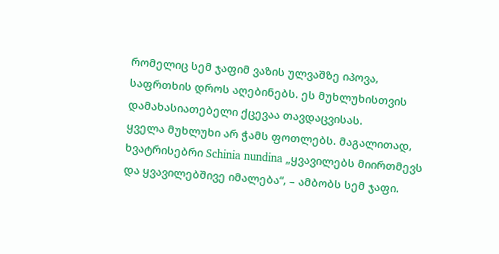რომელიც სემ ჯაფიმ ვაზის ულვაშზე იპოვა, საფრთხის დროს აღებინებს. ეს მუხლუხისთვის დამახასიათებელი ქცევაა თავდაცვისას.
ყველა მუხლუხი არ ჭამს ფოთლებს. მაგალითად, ხვატრისებრი Schinia nundina „ყვავილებს მიირთმევს და ყვავილებშივე იმალება“, – ამბობს სემ ჯაფი.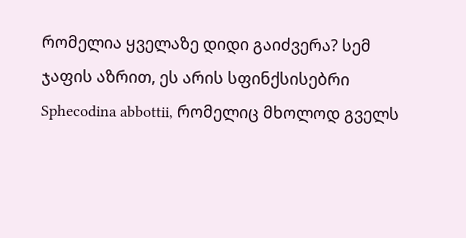რომელია ყველაზე დიდი გაიძვერა? სემ ჯაფის აზრით, ეს არის სფინქსისებრი Sphecodina abbottii, რომელიც მხოლოდ გველს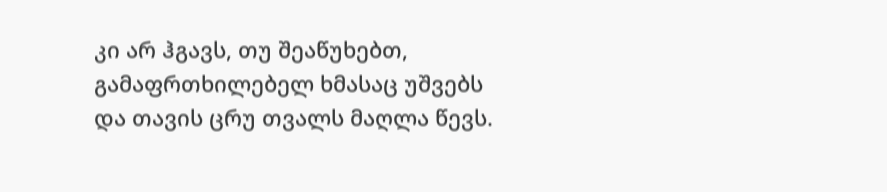კი არ ჰგავს, თუ შეაწუხებთ, გამაფრთხილებელ ხმასაც უშვებს და თავის ცრუ თვალს მაღლა წევს.